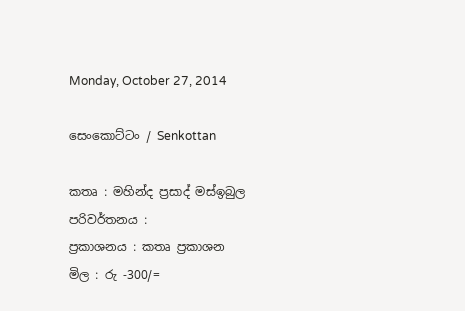Monday, October 27, 2014

සෙංකොට්ටං / Senkottan

කතෘ : මහින්ද ප්‍රසාද් මස්ඉබුල
පරිවර්තනය :
ප්‍රකාශනය : කතෘ ප්‍රකාශන
මිල : රු -300/=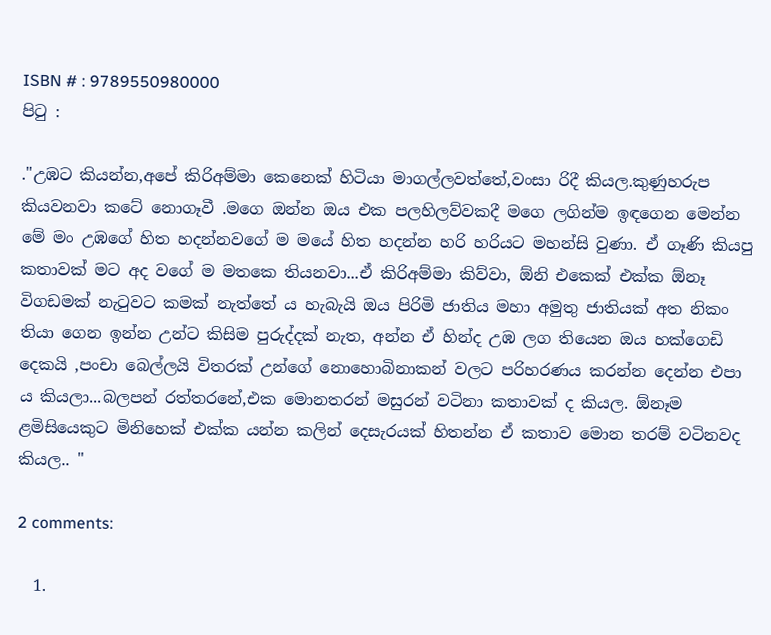ISBN # : 9789550980000
පිටු :

."උඹට කියන්න,අපේ කිරිඅම්මා කෙනෙක් හිටියා මාගල්ලවත්තේ,වංසා රිදී කියල.කුණුහරුප කියවනවා කටේ නොගෑවී .මගෙ ඔන්න ඔය එක පලහිලව්වකදී මගෙ ලගින්ම ඉඳගෙන මෙන්න මේ මං උඹගේ හිත හදන්නවගේ ම මයේ හිත හදන්න හරි හරියට මහන්සි වුණා. ඒ ගෑණි කියපු කතාවක් මට අද වගේ ම මතකෙ තියනවා...ඒ කිරිඅම්මා කිව්වා, ඕනි එකෙක් එක්ක ඕනෑ විගඩමක් නැටුවට කමක් නැත්තේ ය හැබැයි ඔය පිරිමි ජාතිය මහා අමුතු ජාතියක් අත නිකං තියා ගෙන ඉන්න උන්ට කිසිම පුරුද්දක් නැත, අන්න ඒ හින්ද උඹ ලග තියෙන ඔය හක්ගෙඩි දෙකයි ,පංචා බෙල්ලයි විතරක් උන්ගේ නොහොබිනාකන් වලට පරිහරණය කරන්න දෙන්න එපා ය කියලා...බලපන් රත්තරනේ,එක මොනතරන් මසුරන් වටිනා කතාවක් ද කියල. ඕනෑම ළමිසියෙකුට මිනිහෙක් එක්ක යන්න කලින් දෙසැරයක් හිතන්න ඒ කතාව මොන තරම් වටිනවද කියල.. "

2 comments:

  1.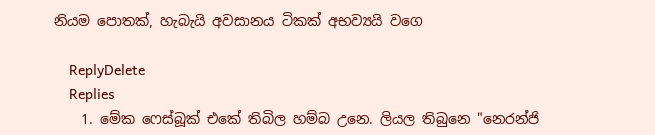නියම පොතක්, හැබැයි අවසානය ටිකක් අභව්‍යයි වගෙ

    ReplyDelete
    Replies
    1. මේක ෆෙස්බූක් එකේ තිබිල හම්බ උනෙ. ලියල තිබුනෙ "නෙරන්ජි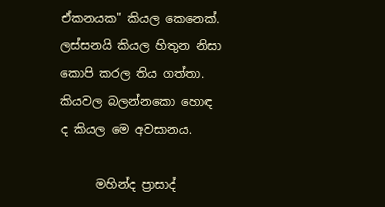ඒකනයක" කියල කෙනෙක්. ලස්සනයි කියල හිතුන නිසා කොපි කරල තිය ගත්තා. කියවල බලන්නකො හොඳ ද කියල මෙ අවසානය.

      මහින්ද ප්‍රාසාද්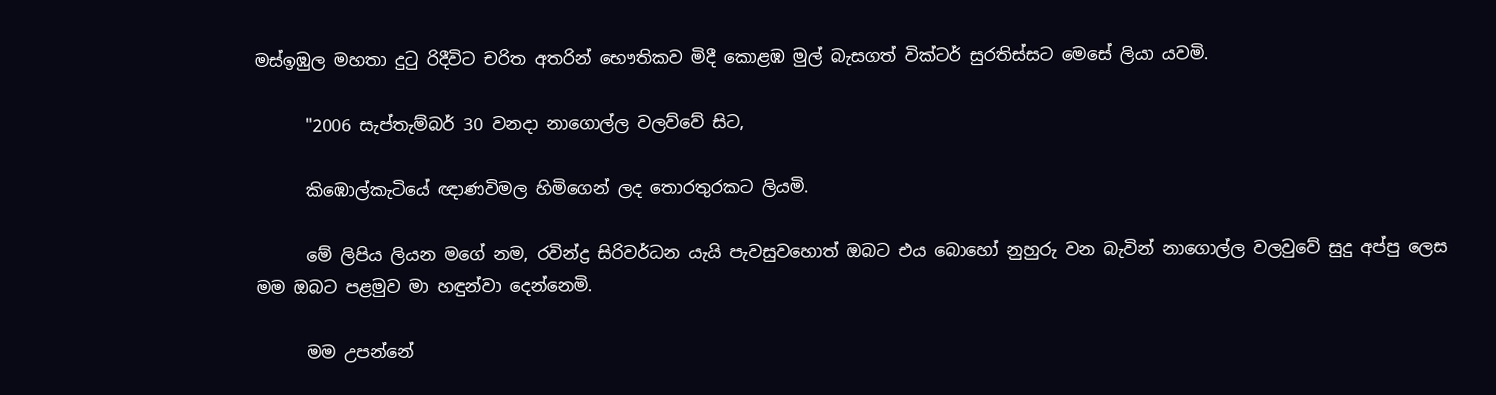මස්ඉඹුල මහතා දුටු රිදීවිට චරිත අතරින් භෞතිකව මිදී කොළඹ මුල් බැසගත් වික්ටර් සුරතිස්සට මෙසේ ලියා යවමි.

      "2006 සැප්තැම්බර් 30 වනදා නාගොල්ල වලව්වේ සිට,

      කිඹොල්කැටියේ ඥාණවිමල හිමිගෙන් ලද තොරතුරකට ලියමි.

      මේ ලිපිය ලියන මගේ නම, රවින්ද්‍ර සිරිවර්ධන යැයි පැවසුවහොත් ඔබට එය බොහෝ නුහුරු වන බැවින් නාගොල්ල වලවුවේ සුදු අප්පු ලෙස මම ඔබට පළමුව මා හඳුන්වා දෙන්නෙමි.

      මම උපන්නේ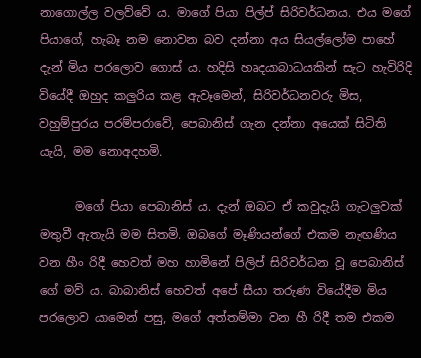නාගොල්ල වලව්වේ ය. මාගේ පියා පිල්ප් සිරිවර්ධනය. එය මගේ පියාගේ, හැබෑ නම නොවන බව දන්නා අය සියල්ලෝම පාහේ දැන් මිය පරලොව ගොස් ය. හදිසි හෘදයාබාධයකින් සැට හැවිරිදි වියේදී ඔහුද කලුරිය කළ ඇවෑමෙන්, සිරිවර්ධනවරු මිස, වහුම්පුරය පරම්පරාවේ, පෙබානිස් ගැන දන්නා අයෙක් සිටිති යැයි, මම නොඅදහමි.

      මගේ පියා පෙබානිස් ය. දැන් ඔබට ඒ කවුදැයි ගැටලුවක් මතුවී ඇතැයි මම සිතමි. ඔබගේ මෑණියන්ගේ එකම නැඟණිය වන හීං රිදී හෙවත් මහ හාමිනේ පිලිප් සිරිවර්ධන වූ පෙබානිස් ගේ මව් ය. බාබානිස් හෙවත් අපේ සීයා තරුණ වියේදීම මිය පරලොව යාමෙන් පසු, මගේ අත්තම්මා වන හී රිදී තම එකම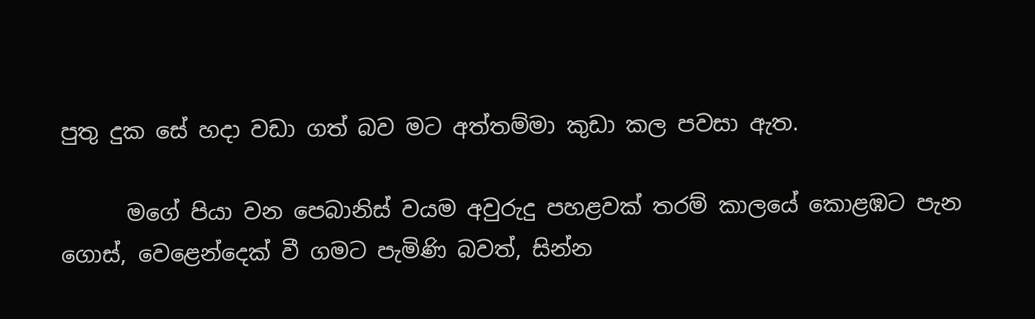පුතු දුක සේ හදා වඩා ගත් බව මට අත්තම්මා කුඩා කල පවසා ඇත.

      මගේ පියා වන පෙබානිස් වයම අවුරුදු පහළවක් තරම් කාලයේ කොළඹට පැන ගොස්, වෙළෙන්දෙක් වී ගමට පැමිණි බවත්, සින්න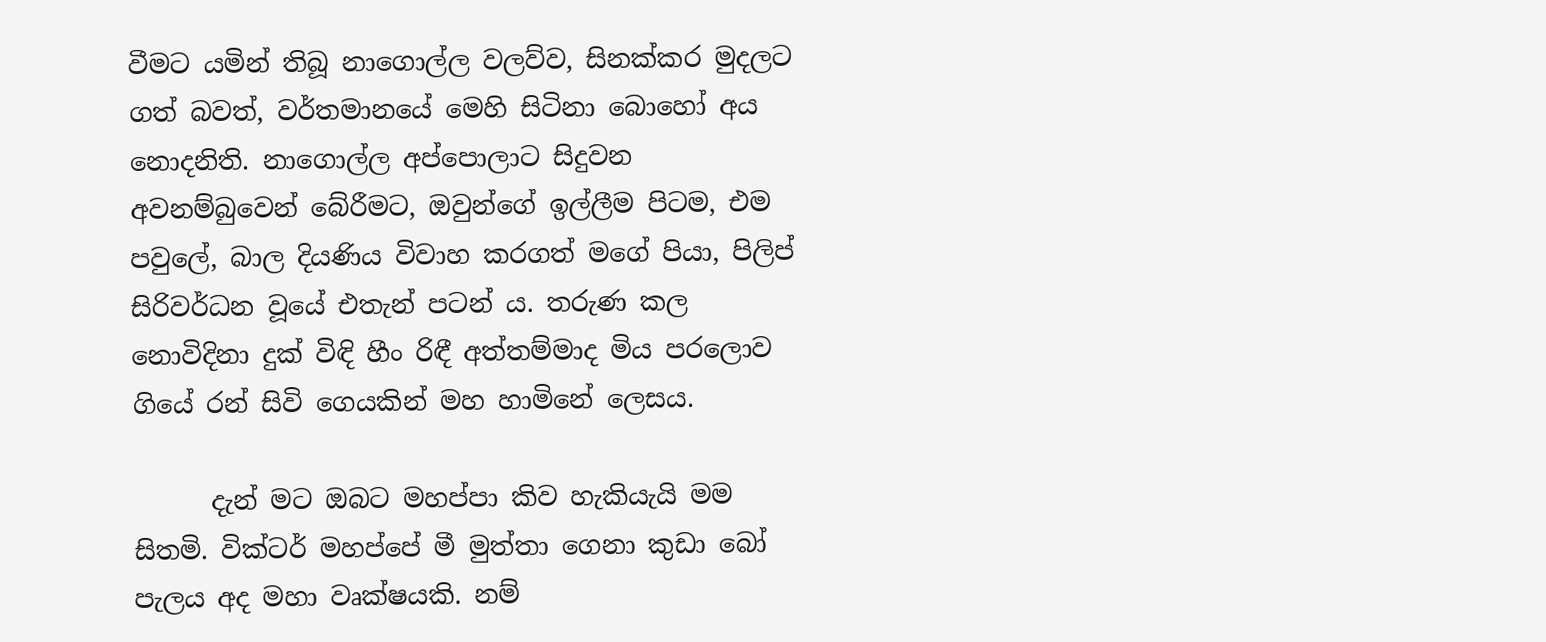වීමට යමින් තිබූ නාගොල්ල වලව්ව, සිනක්කර මුදලට ගත් බවත්, වර්තමානයේ මෙහි සිටිනා බොහෝ අය නොදනිති. නාගොල්ල අප්පොලාට සිදුවන අවනම්බුවෙන් බේරීමට, ඔවුන්ගේ ඉල්ලීම පිටම, එම පවුලේ, බාල දියණිය විවාහ කරගත් මගේ පියා, පිලිප් සිරිවර්ධන වූයේ එතැන් පටන් ය. තරුණ කල නොවිදිනා දුක් විඳි හීං රිඳී අත්තම්මාද මිය පරලොව ගියේ රන් සිවි ගෙයකින් මහ හාමිනේ ලෙසය.

      දැන් මට ඔබට මහප්පා කිව හැකියැයි මම සිතමි. වික්ටර් මහප්පේ මී මුත්තා ගෙනා කුඩා බෝ පැලය අද මහා වෘක්ෂයකි. නම්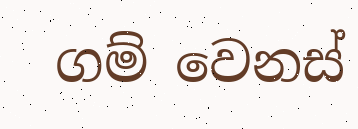ගම් වෙනස්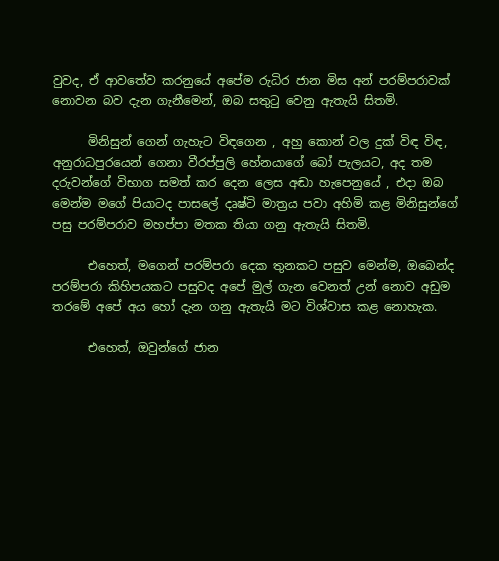වුවද, ඒ ආවතේව කරනුයේ අපේම රුධිර ජාන මිස අන් පරම්පරාවක් නොවන බව දැන ගැනීමෙන්, ඔබ සතුටු වෙනු ඇතැයි සිතමි.

      මිනිසුන් ගෙන් ගැහැට විඳගෙන , අහු කොන් වල දුක් විඳ විඳ, අනුරාධපුරයෙන් ගෙනා වීරප්පුලි හේනයාගේ බෝ පැලයට, අද තම දරුවන්ගේ විභාග සමත් කර දෙන ලෙස අඬා හැපෙනුයේ , එදා ඔබ මෙන්ම මගේ පියාටද පාසලේ දෘෂ්ටි මාත්‍රය පවා අහිමි කළ මිනිසුන්ගේ පසු පරම්පරාව මහප්පා මතක තියා ගනු ඇතැයි සිතමි.

      එහෙත්, මගෙන් පරම්පරා දෙක තුනකට පසුව මෙන්ම, ඔබෙන්ද පරම්පරා කිහිපයකට පසුවද අපේ මුල් ගැන වෙනත් උන් නොව අඩුම තරමේ අපේ අය හෝ දැන ගනු ඇතැයි මට විශ්වාස කළ නොහැක.

      එහෙත්, ඔවුන්ගේ ජාන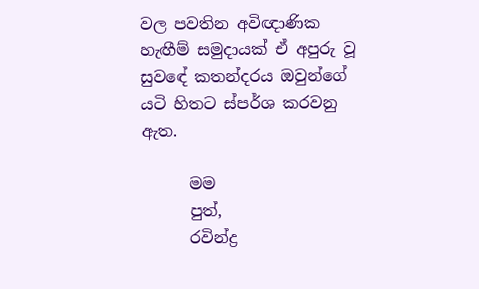වල පවතින අවිඥාණික හැඟීම් සමුදායක් ඒ අපුරු වූ සුවඳේ කතන්දරය ඔවුන්ගේ යටි හිතට ස්පර්ශ කරවනු ඇත.

      මම
      පුත්,
      රවින්ද්‍ර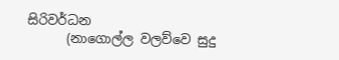සිරිවර්ධන
      (නාගොල්ල වලව්වෙ සුදු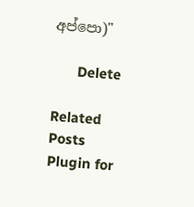අප්පො)"

      Delete

Related Posts Plugin for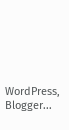WordPress, Blogger...